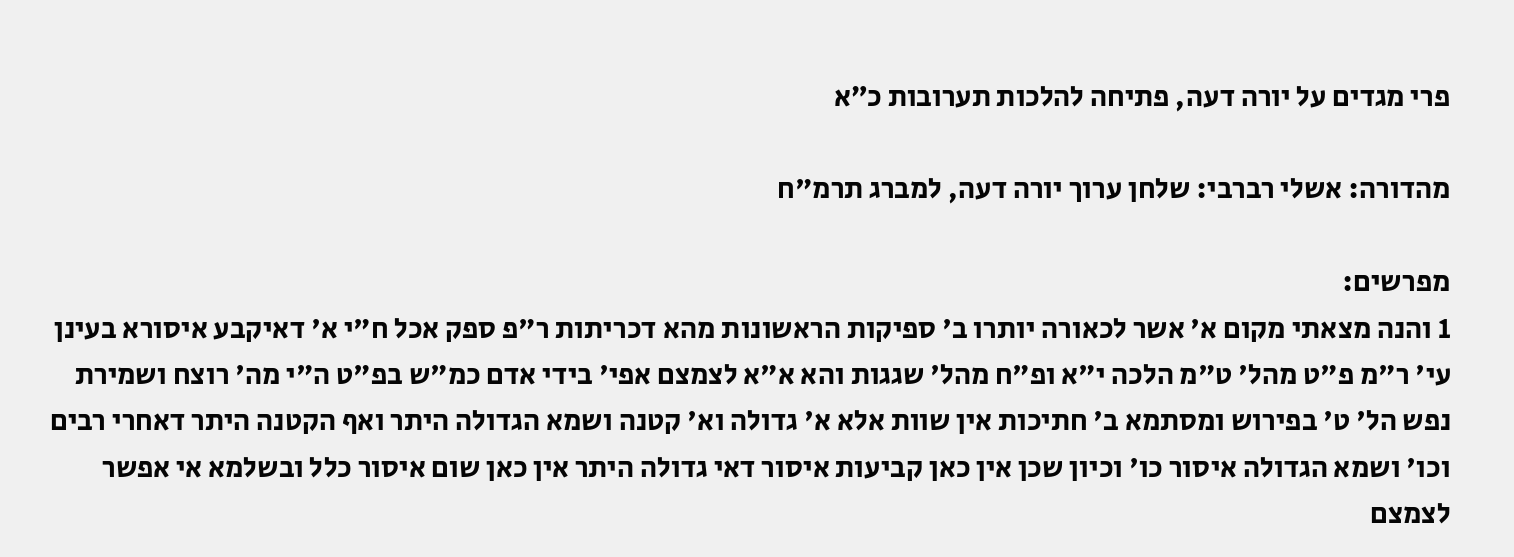פרי מגדים על יורה דעה, פתיחה להלכות תערובות כ״א

מהדורה: אשלי רברבי: שלחן ערוך יורה דעה, למברג תרמ"ח

מפרשים:
1 והנה מצאתי מקום א' אשר לכאורה יותרו ב' ספיקות הראשונות מהא דכריתות ר"פ ספק אכל ח"י א' דאיקבע איסורא בעינן עי' ר"מ פ"ט מהל' ט"מ הלכה י"א ופ"ח מהל' שגגות והא א"א לצמצם אפי' בידי אדם כמ"ש בפ"ט ה"י מה' רוצח ושמירת נפש הל' ט' בפירוש ומסתמא ב' חתיכות אין שוות אלא א' גדולה וא' קטנה ושמא הגדולה היתר ואף הקטנה היתר דאחרי רבים וכו' ושמא הגדולה איסור כו' וכיון שכן אין כאן קביעות איסור דאי גדולה היתר אין כאן שום איסור כלל ובשלמא אי אפשר לצמצם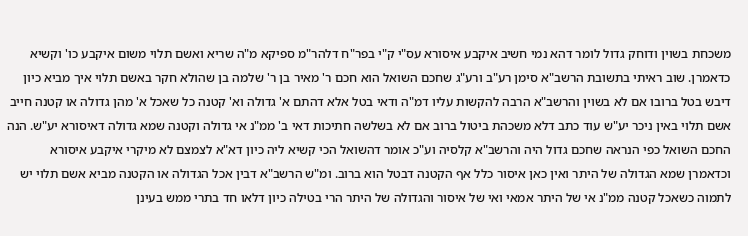משכחת בשוין ודוחק גדול לומר דהא נמי חשיב איקבע איסורא עס"י ק"י בפר"ח דלהר"מ ספיקא מ"ה שריא ואשם תלוי משום איקבע כו' וקשיא כדאמרן. שוב ראיתי בתשובת הרשב"א סימן רע"ב ורע"ג שחכם השואל הוא חכם ר' מאיר בן ר' שלמה בן שהולא חקר באשם תלוי איך מביא כיון דיבש בטל ברובו אם לא בשוין והרשב"א הרבה להקשות עליו דמ"ה ודאי בטל אלא דהתם א' גדולה וא' קטנה כל שאכל א' מהן גדולה או קטנה חייב אשם תלוי באין ניכר יע"ש עוד כתב דלא משכהת ביטול ברוב אם לא בשלשה חתיכות דאי ב' ממ"נ אי גדולה וקטנה שמא גדולה דאיסורא יע"ש. הנה החכם השואל כפי הנראה שחכם גדול היה והרשב"א קלסיה וע"כ אומר דהשואל הכי קשיא ליה כיון דא"א לצמצם לא מיקרי איקבע איסורא וכדאמרן שמא הגדולה של היתר ואין כאן איסור כלל אף הקטנה דבטל הוא ברוב. ומ"ש הרשב"א דבין אכל הגדולה או הקטנה מביא אשם תלוי יש לתמוה כשאכל קטנה ממ"נ אי של היתר אמאי ואי של איסור והגדולה של היתר הרי בטילה כיון דלאו חד בתרי ממש בעינן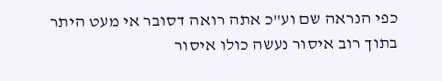כפי הנראה שם וע"כ אתה רואה דסובר אי מעט היתר בתוך רוב איסור נעשה כולו איסור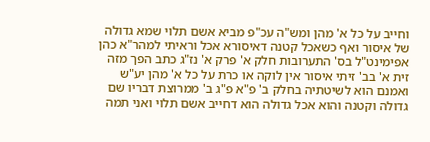וחייב על כל א' מהן ומש"ה עכ"פ מביא אשם תלוי שמא גדולה של איסור ואף כשאכל קטנה דאיסורא אכל וראיתי למהר"א כהן אפימינט"ל בס' התערובות חלק א' פרק א' נז"ג כתב הפך מזה זית א' בב' זיתי איסור אין לוקה או כרת על כל א' מהן יע"ש ואמנם הוא לשיטתיה בחלק ב' פ"א פ"ג ב' ממרוצת דבריו שם גדולה וקטנה והוא אכל גדולה הוא דחייב אשם תלוי ואני תמה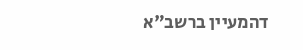דהמעיין ברשב"א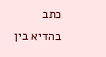כתב בהדיא בין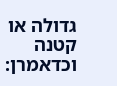גדולה או קטנה וכדאמרן: